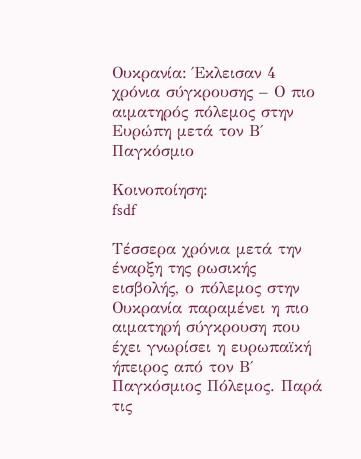Ουκρανία: Έκλεισαν 4 χρόνια σύγκρουσης – Ο πιο αιματηρός πόλεμος στην Ευρώπη μετά τον Β΄ Παγκόσμιο

Κοινοποίηση:
fsdf

Τέσσερα χρόνια μετά την έναρξη της ρωσικής εισβολής, ο πόλεμος στην Ουκρανία παραμένει η πιο αιματηρή σύγκρουση που έχει γνωρίσει η ευρωπαϊκή ήπειρος από τον Β΄ Παγκόσμιος Πόλεμος. Παρά τις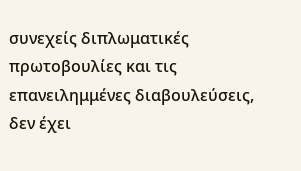συνεχείς διπλωματικές πρωτοβουλίες και τις επανειλημμένες διαβουλεύσεις, δεν έχει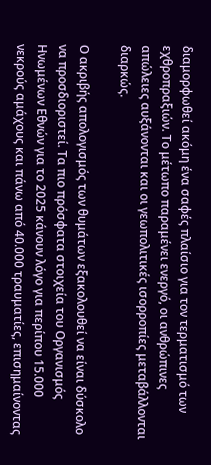διαμορφωθεί ακόμη ένα σαφές πλαίσιο για τον τερματισμό των εχθροπραξιών. Το μέτωπο παραμένει ενεργό, οι ανθρώπινες απώλειες αυξάνονται και οι γεωπολιτικές ισορροπίες μεταβάλλονται διαρκώς.

Ο ακριβής απολογισμός των θυμάτων εξακολουθεί να είναι δύσκολο να προσδιοριστεί. Τα πιο πρόσφατα στοιχεία του Οργανισμός Ηνωμένων Εθνών για το 2025 κάνουν λόγο για περίπου 15.000 νεκρούς αμάχους και πάνω από 40.000 τραυματίες, επισημαίνοντας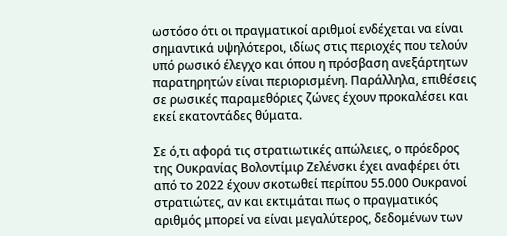ωστόσο ότι οι πραγματικοί αριθμοί ενδέχεται να είναι σημαντικά υψηλότεροι, ιδίως στις περιοχές που τελούν υπό ρωσικό έλεγχο και όπου η πρόσβαση ανεξάρτητων παρατηρητών είναι περιορισμένη. Παράλληλα, επιθέσεις σε ρωσικές παραμεθόριες ζώνες έχουν προκαλέσει και εκεί εκατοντάδες θύματα.

Σε ό,τι αφορά τις στρατιωτικές απώλειες, ο πρόεδρος της Ουκρανίας Βολοντίμιρ Ζελένσκι έχει αναφέρει ότι από το 2022 έχουν σκοτωθεί περίπου 55.000 Ουκρανοί στρατιώτες, αν και εκτιμάται πως ο πραγματικός αριθμός μπορεί να είναι μεγαλύτερος, δεδομένων των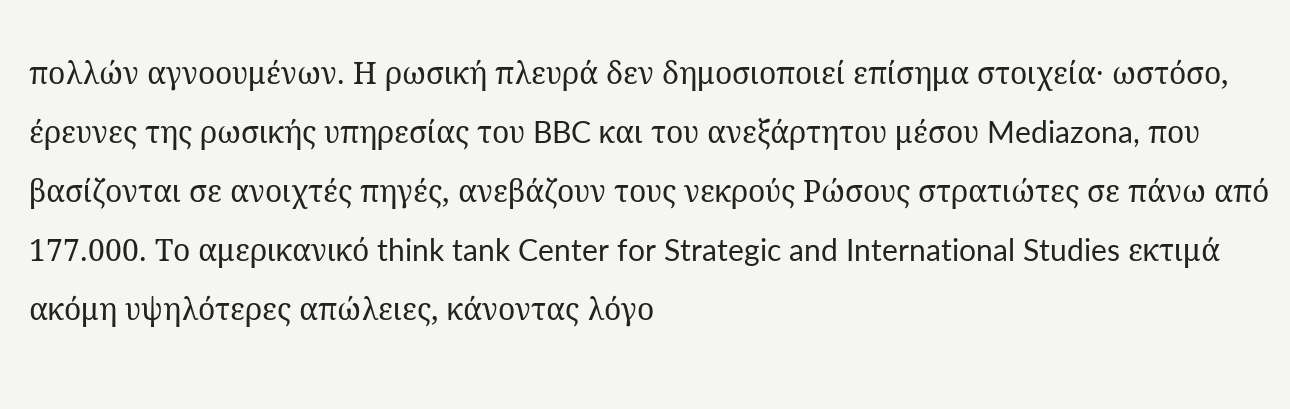πολλών αγνοουμένων. Η ρωσική πλευρά δεν δημοσιοποιεί επίσημα στοιχεία· ωστόσο, έρευνες της ρωσικής υπηρεσίας του BBC και του ανεξάρτητου μέσου Mediazona, που βασίζονται σε ανοιχτές πηγές, ανεβάζουν τους νεκρούς Ρώσους στρατιώτες σε πάνω από 177.000. Το αμερικανικό think tank Center for Strategic and International Studies εκτιμά ακόμη υψηλότερες απώλειες, κάνοντας λόγο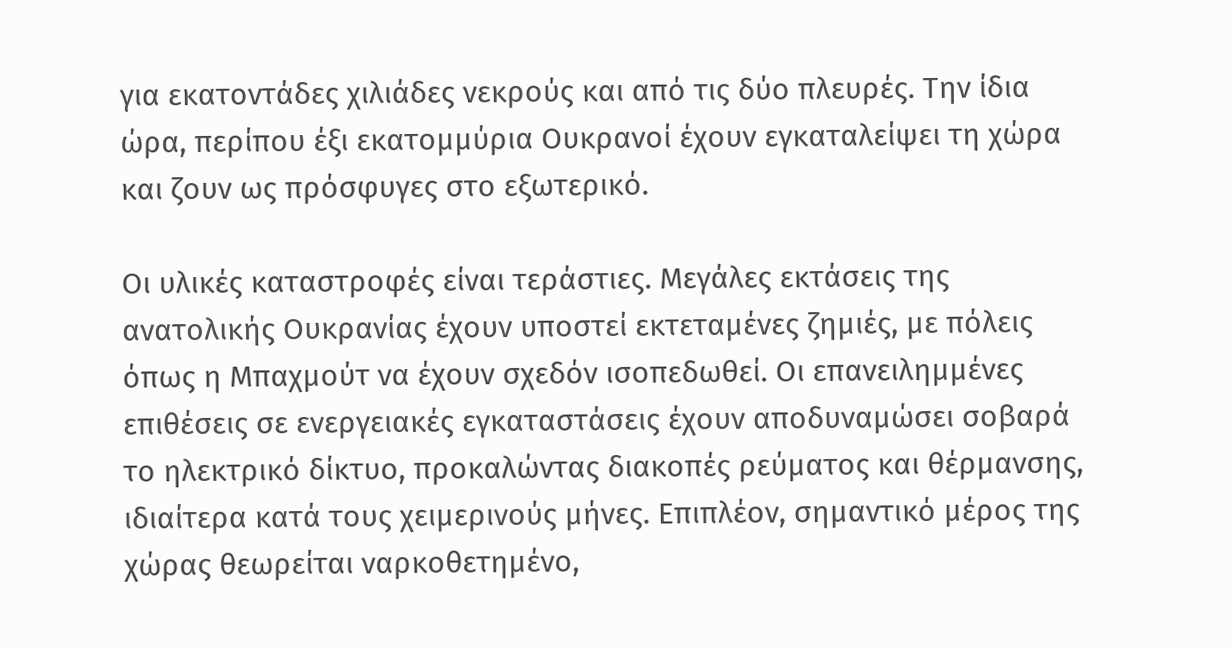για εκατοντάδες χιλιάδες νεκρούς και από τις δύο πλευρές. Την ίδια ώρα, περίπου έξι εκατομμύρια Ουκρανοί έχουν εγκαταλείψει τη χώρα και ζουν ως πρόσφυγες στο εξωτερικό.

Οι υλικές καταστροφές είναι τεράστιες. Μεγάλες εκτάσεις της ανατολικής Ουκρανίας έχουν υποστεί εκτεταμένες ζημιές, με πόλεις όπως η Μπαχμούτ να έχουν σχεδόν ισοπεδωθεί. Οι επανειλημμένες επιθέσεις σε ενεργειακές εγκαταστάσεις έχουν αποδυναμώσει σοβαρά το ηλεκτρικό δίκτυο, προκαλώντας διακοπές ρεύματος και θέρμανσης, ιδιαίτερα κατά τους χειμερινούς μήνες. Επιπλέον, σημαντικό μέρος της χώρας θεωρείται ναρκοθετημένο,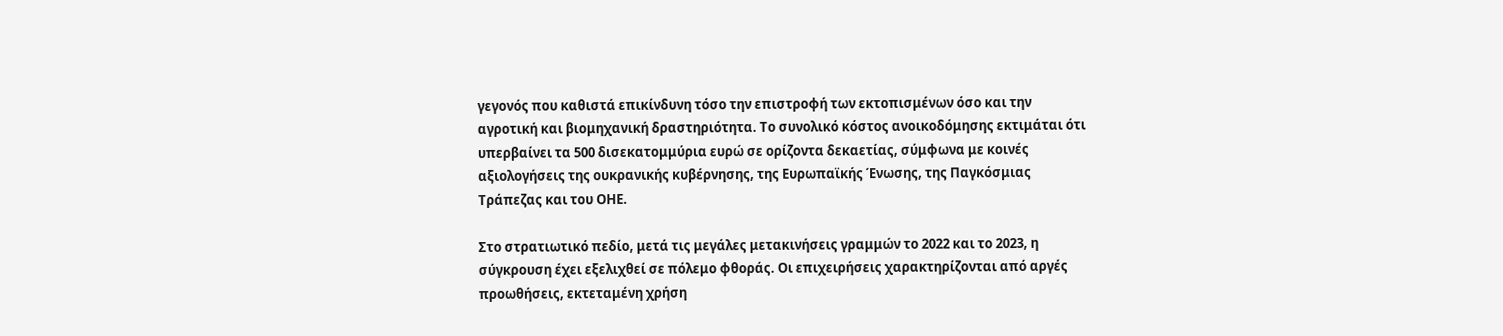γεγονός που καθιστά επικίνδυνη τόσο την επιστροφή των εκτοπισμένων όσο και την αγροτική και βιομηχανική δραστηριότητα. Το συνολικό κόστος ανοικοδόμησης εκτιμάται ότι υπερβαίνει τα 500 δισεκατομμύρια ευρώ σε ορίζοντα δεκαετίας, σύμφωνα με κοινές αξιολογήσεις της ουκρανικής κυβέρνησης, της Ευρωπαϊκής Ένωσης, της Παγκόσμιας Τράπεζας και του ΟΗΕ.

Στο στρατιωτικό πεδίο, μετά τις μεγάλες μετακινήσεις γραμμών το 2022 και το 2023, η σύγκρουση έχει εξελιχθεί σε πόλεμο φθοράς. Οι επιχειρήσεις χαρακτηρίζονται από αργές προωθήσεις, εκτεταμένη χρήση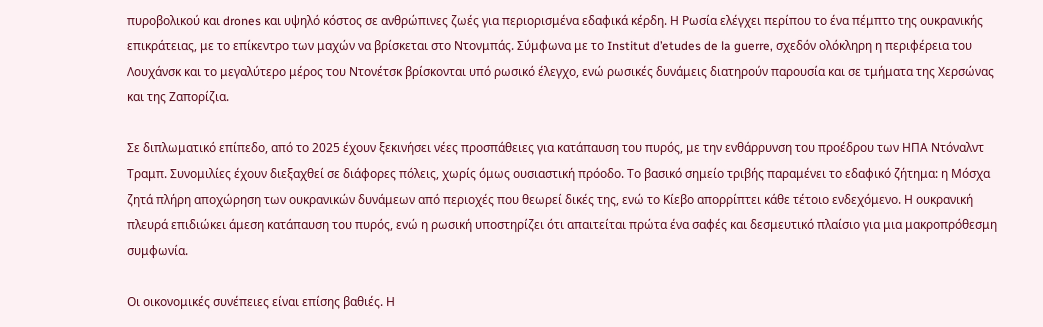πυροβολικού και drones και υψηλό κόστος σε ανθρώπινες ζωές για περιορισμένα εδαφικά κέρδη. Η Ρωσία ελέγχει περίπου το ένα πέμπτο της ουκρανικής επικράτειας, με το επίκεντρο των μαχών να βρίσκεται στο Ντονμπάς. Σύμφωνα με το Institut d’etudes de la guerre, σχεδόν ολόκληρη η περιφέρεια του Λουχάνσκ και το μεγαλύτερο μέρος του Ντονέτσκ βρίσκονται υπό ρωσικό έλεγχο, ενώ ρωσικές δυνάμεις διατηρούν παρουσία και σε τμήματα της Χερσώνας και της Ζαπορίζια.

Σε διπλωματικό επίπεδο, από το 2025 έχουν ξεκινήσει νέες προσπάθειες για κατάπαυση του πυρός, με την ενθάρρυνση του προέδρου των ΗΠΑ Ντόναλντ Τραμπ. Συνομιλίες έχουν διεξαχθεί σε διάφορες πόλεις, χωρίς όμως ουσιαστική πρόοδο. Το βασικό σημείο τριβής παραμένει το εδαφικό ζήτημα: η Μόσχα ζητά πλήρη αποχώρηση των ουκρανικών δυνάμεων από περιοχές που θεωρεί δικές της, ενώ το Κίεβο απορρίπτει κάθε τέτοιο ενδεχόμενο. Η ουκρανική πλευρά επιδιώκει άμεση κατάπαυση του πυρός, ενώ η ρωσική υποστηρίζει ότι απαιτείται πρώτα ένα σαφές και δεσμευτικό πλαίσιο για μια μακροπρόθεσμη συμφωνία.

Οι οικονομικές συνέπειες είναι επίσης βαθιές. Η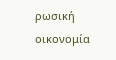ρωσική οικονομία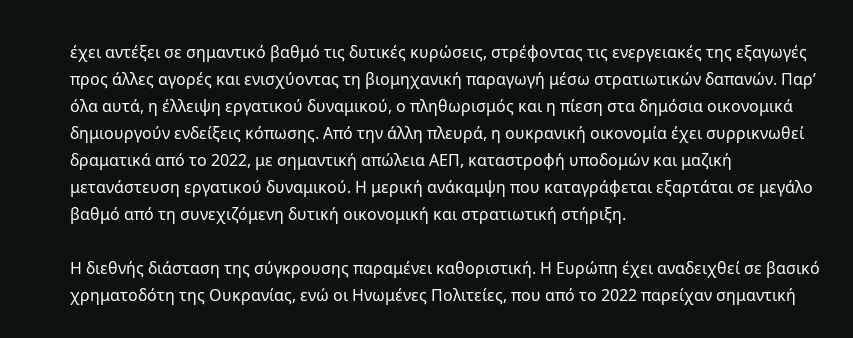έχει αντέξει σε σημαντικό βαθμό τις δυτικές κυρώσεις, στρέφοντας τις ενεργειακές της εξαγωγές προς άλλες αγορές και ενισχύοντας τη βιομηχανική παραγωγή μέσω στρατιωτικών δαπανών. Παρ’ όλα αυτά, η έλλειψη εργατικού δυναμικού, ο πληθωρισμός και η πίεση στα δημόσια οικονομικά δημιουργούν ενδείξεις κόπωσης. Από την άλλη πλευρά, η ουκρανική οικονομία έχει συρρικνωθεί δραματικά από το 2022, με σημαντική απώλεια ΑΕΠ, καταστροφή υποδομών και μαζική μετανάστευση εργατικού δυναμικού. Η μερική ανάκαμψη που καταγράφεται εξαρτάται σε μεγάλο βαθμό από τη συνεχιζόμενη δυτική οικονομική και στρατιωτική στήριξη.

Η διεθνής διάσταση της σύγκρουσης παραμένει καθοριστική. Η Ευρώπη έχει αναδειχθεί σε βασικό χρηματοδότη της Ουκρανίας, ενώ οι Ηνωμένες Πολιτείες, που από το 2022 παρείχαν σημαντική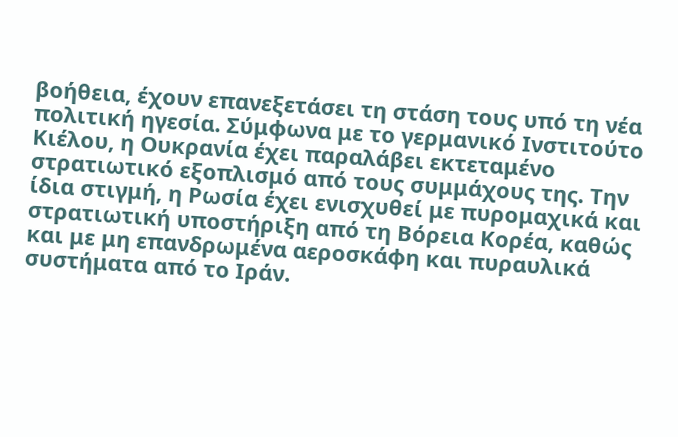βοήθεια, έχουν επανεξετάσει τη στάση τους υπό τη νέα πολιτική ηγεσία. Σύμφωνα με το γερμανικό Ινστιτούτο Κιέλου, η Ουκρανία έχει παραλάβει εκτεταμένο στρατιωτικό εξοπλισμό από τους συμμάχους της. Την ίδια στιγμή, η Ρωσία έχει ενισχυθεί με πυρομαχικά και στρατιωτική υποστήριξη από τη Βόρεια Κορέα, καθώς και με μη επανδρωμένα αεροσκάφη και πυραυλικά συστήματα από το Ιράν.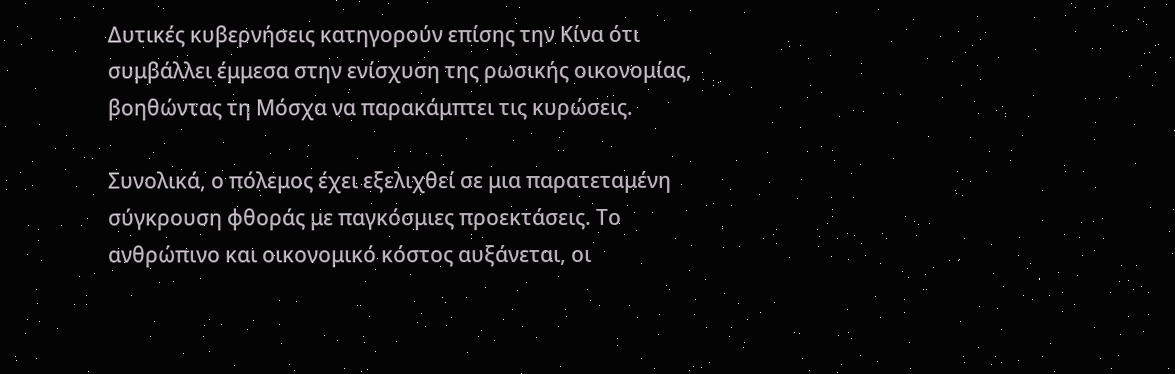Δυτικές κυβερνήσεις κατηγορούν επίσης την Κίνα ότι συμβάλλει έμμεσα στην ενίσχυση της ρωσικής οικονομίας, βοηθώντας τη Μόσχα να παρακάμπτει τις κυρώσεις.

Συνολικά, ο πόλεμος έχει εξελιχθεί σε μια παρατεταμένη σύγκρουση φθοράς με παγκόσμιες προεκτάσεις. Το ανθρώπινο και οικονομικό κόστος αυξάνεται, οι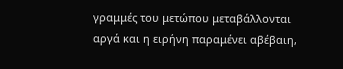γραμμές του μετώπου μεταβάλλονται αργά και η ειρήνη παραμένει αβέβαιη,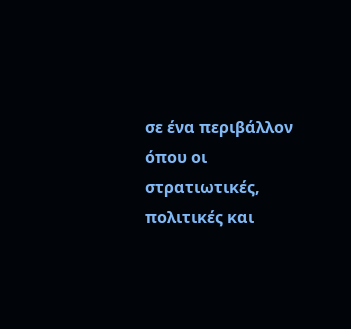σε ένα περιβάλλον όπου οι στρατιωτικές, πολιτικές και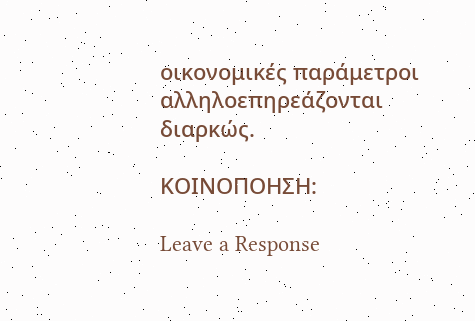οικονομικές παράμετροι αλληλοεπηρεάζονται διαρκώς.

ΚΟΙΝΟΠΟΗΣΗ:

Leave a Response